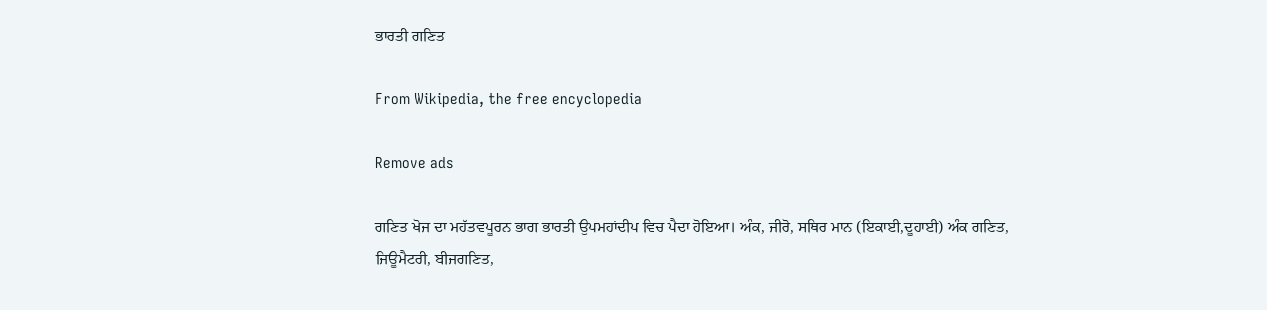ਭਾਰਤੀ ਗਣਿਤ

From Wikipedia, the free encyclopedia

Remove ads

ਗਣਿਤ ਖੋਜ ਦਾ ਮਹੱਤਵਪੂਰਨ ਭਾਗ ਭਾਰਤੀ ਉਪਮਹਾਂਦੀਪ ਵਿਚ ਪੈਦਾ ਹੋਇਆ। ਅੰਕ, ਜੀਰੋ, ਸਥਿਰ ਮਾਨ (ਇਕਾਈ,ਦੂਹਾਈ) ਅੰਕ ਗਣਿਤ, ਜਿਊਮੈਟਰੀ, ਬੀਜਗਣਿਤ,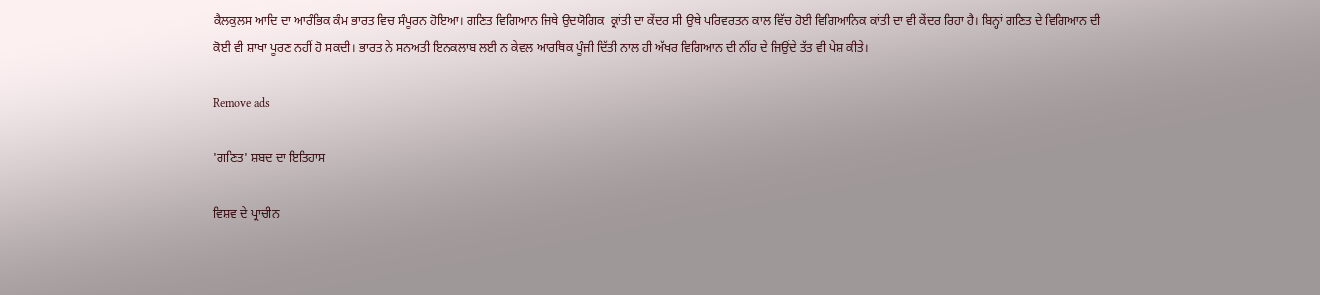ਕੈਲਕੁਲਸ ਆਦਿ ਦਾ ਆਰੰਭਿਕ ਕੰਮ ਭਾਰਤ ਵਿਚ ਸੰਪੂਰਨ ਹੋਇਆ। ਗਣਿਤ ਵਿਗਿਆਨ ਜਿਥੇ ਉਦਯੋਗਿਕ  ਕ੍ਰਾਂਤੀ ਦਾ ਕੇਂਦਰ ਸੀ ਉਥੇ ਪਰਿਵਰਤਨ ਕਾਲ ਵਿੱਚ ਹੋਈ ਵਿਗਿਆਨਿਕ ਕਾਂਤੀ ਦਾ ਵੀ ਕੇਂਦਰ ਰਿਹਾ ਹੈ। ਬਿਨ੍ਹਾਂ ਗਣਿਤ ਦੇ ਵਿਗਿਆਨ ਦੀ ਕੋਈ ਵੀ ਸ਼ਾਖਾ ਪੂਰਣ ਨਹੀਂ ਹੋ ਸਕਦੀ। ਭਾਰਤ ਨੇ ਸਨਅਤੀ ਇਨਕਲਾਬ ਲਈ ਨ ਕੇਵਲ ਆਰਥਿਕ ਪੂੰਜੀ ਦਿੱਤੀ ਨਾਲ ਹੀ ਅੱਖਰ ਵਿਗਿਆਨ ਦੀ ਨੀਂਹ ਦੇ ਜਿਉਂਦੇ ਤੱਤ ਵੀ ਪੇਸ਼ ਕੀਤੇ।

Remove ads

'ਗਣਿਤ' ਸ਼ਬਦ ਦਾ ਇਤਿਹਾਸ

ਵਿਸ਼ਵ ਦੇ ਪ੍ਰਾਚੀਨ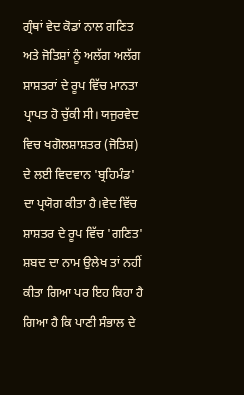ਗ੍ਰੰਥਾਂ ਵੇਦ ਕੋਡਾਂ ਨਾਲ ਗਣਿਤ ਅਤੇ ਜੋਤਿਸ਼ਾਂ ਨੂੰ ਅਲੱਗ ਅਲੱਗ ਸ਼ਾਸ਼ਤਰਾਂ ਦੇ ਰੂਪ ਵਿੱਚ ਮਾਨਤਾ ਪ੍ਰਾਪਤ ਹੋ ਚੁੱਕੀ ਸੀ। ਯਜੁਰਵੇਦ ਵਿਚ ਖਗੋਲਸ਼ਾਸ਼ਤਰ (ਜੋਤਿਸ਼) ਦੇ ਲਈ ਵਿਦਵਾਨ 'ਬ੍ਰਹਿਮੰਡ' ਦਾ ਪ੍ਰਯੋਗ ਕੀਤਾ ਹੈ।ਵੇਦ ਵਿੱਚ ਸ਼ਾਸ਼ਤਰ ਦੇ ਰੂਪ ਵਿੱਚ 'ਗਣਿਤ' ਸ਼ਬਦ ਦਾ ਨਾਮ ਉਲੇਖ ਤਾਂ ਨਹੀਂ ਕੀਤਾ ਗਿਆ ਪਰ ਇਹ ਕਿਹਾ ਹੈ ਗਿਆ ਹੈ ਕਿ ਪਾਣੀ ਸੰਭਾਲ ਦੇ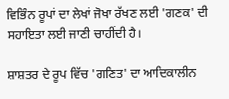ਵਿਭਿੰਨ ਰੂਪਾਂ ਦਾ ਲੇਖਾਂ ਜੋਖਾ ਰੱਖਣ ਲਈ 'ਗਣਕ' ਦੀ ਸਹਾਇਤਾ ਲਈ ਜਾਣੀ ਚਾਹੀਂਦੀ ਹੈ।

ਸ਼ਾਸ਼ਤਰ ਦੇ ਰੂਪ ਵਿੱਚ 'ਗਣਿਤ' ਦਾ ਆਦਿਕਾਲੀਨ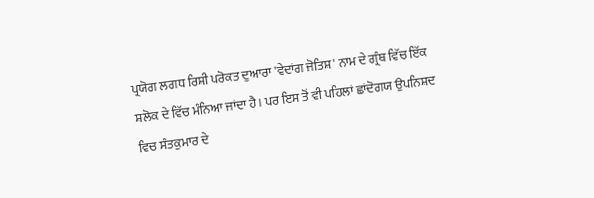ਪ੍ਰਯੋਗ ਲਗਧ ਰਿਸ਼ੀ ਪਰੋਕਤ ਦੁਆਰਾ 'ਵੇਦਾਂਗ ਜੋਤਿਸ਼' ਨਾਮ ਦੇ ਗ੍ਰੰਥ ਵਿੱਚ ਇੱਕ ਸ਼ਲੋਕ ਦੇ ਵਿੱਚ ਮੰਨਿਆ ਜਾਂਦਾ ਹੈ। ਪਰ ਇਸ ਤੋਂ ਵੀ ਪਹਿਲਾਂ ਛਾਂਦੋਗਯ ਉਪਨਿਸ਼ਦ ਵਿਚ ਸੰਤਕੁਮਾਰ ਦੇ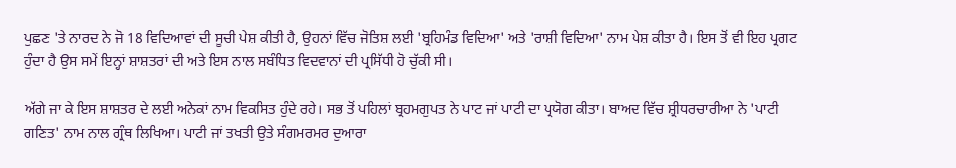ਪੁਛਣ 'ਤੇ ਨਾਰਦ ਨੇ ਜੋ 18 ਵਿਦਿਆਵਾਂ ਦੀ ਸੂਚੀ ਪੇਸ਼ ਕੀਤੀ ਹੈ, ਉਹਨਾਂ ਵਿੱਚ ਜੋਤਿਸ਼ ਲਈ 'ਬ੍ਰਹਿਮੰਡ ਵਿਦਿਆ' ਅਤੇ 'ਰਾਸ਼ੀ ਵਿਦਿਆ' ਨਾਮ ਪੇਸ਼ ਕੀਤਾ ਹੈ। ਇਸ ਤੋਂ ਵੀ ਇਹ ਪ੍ਰਗਟ ਹੁੰਦਾ ਹੈ ਉਸ ਸਮੇਂ ਇਨ੍ਹਾਂ ਸ਼ਾਸ਼ਤਰਾਂ ਦੀ ਅਤੇ ਇਸ ਨਾਲ ਸਬੰਧਿਤ ਵਿਦਵਾਨਾਂ ਦੀ ਪ੍ਰਸਿੱਧੀ ਹੋ ਚੁੱਕੀ ਸੀ।

ਅੱਗੇ ਜਾ ਕੇ ਇਸ ਸ਼ਾਸ਼ਤਰ ਦੇ ਲਈ ਅਨੇਕਾਂ ਨਾਮ ਵਿਕਸਿਤ ਹੁੰਦੇ ਰਹੇ। ਸਭ ਤੋਂ ਪਹਿਲਾਂ ਬ੍ਰਹਮਗੁਪਤ ਨੇ ਪਾਟ ਜਾਂ ਪਾਟੀ ਦਾ ਪ੍ਰਯੋਗ ਕੀਤਾ। ਬਾਅਦ ਵਿੱਚ ਸ਼੍ਰੀਧਰਚਾਰੀਆ ਨੇ 'ਪਾਟੀ ਗਣਿਤ' ਨਾਮ ਨਾਲ ਗ੍ਰੰਥ ਲਿਖਿਆ। ਪਾਟੀ ਜਾਂ ਤਖਤੀ ਉਤੇ ਸੰਗਮਰਮਰ ਦੁਆਰਾ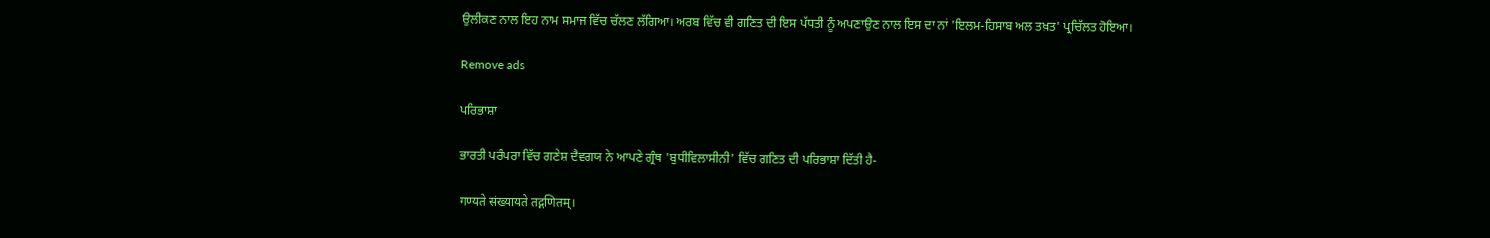ਉਲੀਕਣ ਨਾਲ ਇਹ ਨਾਮ ਸਮਾਜ ਵਿੱਚ ਚੱਲਣ ਲੱਗਿਆ। ਅਰਬ ਵਿੱਚ ਵੀ ਗਣਿਤ ਦੀ ਇਸ ਪੱਧਤੀ ਨੂੰ ਅਪਣਾਉਣ ਨਾਲ ਇਸ ਦਾ ਨਾਂ 'ਇਲਮ-ਹਿਸਾਬ ਅਲ ਤਖ਼ਤ' ਪ੍ਰਚਿੱਲਤ ਹੋਇਆ।

Remove ads

ਪਰਿਭਾਸ਼ਾ

ਭਾਰਤੀ ਪਰੰਪਰਾ ਵਿੱਚ ਗਣੇਸ਼ ਦੈਵਗਯ ਨੇ ਆਪਣੇ ਗ੍ਰੰਥ 'ਬੁਧੀਵਿਲਾਸੀਨੀ' ਵਿੱਚ ਗਣਿਤ ਦੀ ਪਰਿਭਾਸ਼ਾ ਦਿੱਤੀ ਹੈ-

गण्यते संख्यायते तद्गणितम्।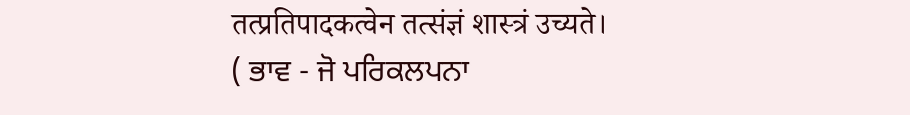तत्प्रतिपादकत्वेन तत्संज्ञं शास्त्रं उच्यते।
( ਭਾਵ - ਜੋ ਪਰਿਕਲਪਨਾ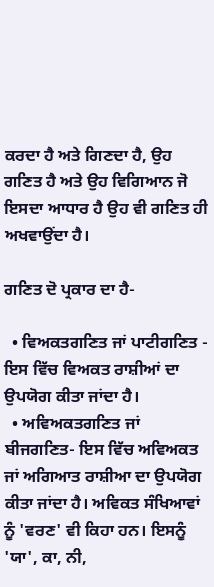ਕਰਦਾ ਹੈ ਅਤੇ ਗਿਣਦਾ ਹੈ, ਉਹ ਗਣਿਤ ਹੈ ਅਤੇ ਉਹ ਵਿਗਿਆਨ ਜੋ ਇਸਦਾ ਆਧਾਰ ਹੈ ਉਹ ਵੀ ਗਣਿਤ ਹੀ ਅਖਵਾਉਂਦਾ ਹੈ।

ਗਣਿਤ ਦੋ ਪ੍ਰਕਾਰ ਦਾ ਹੈ-

  • ਵਿਅਕਤਗਣਿਤ ਜਾਂ ਪਾਟੀਗਣਿਤ - ਇਸ ਵਿੱਚ ਵਿਅਕਤ ਰਾਸ਼ੀਆਂ ਦਾ ਉਪਯੋਗ ਕੀਤਾ ਜਾਂਦਾ ਹੈ।
  • ਅਵਿਅਕਤਗਣਿਤ ਜਾਂ ਬੀਜਗਣਿਤ- ਇਸ ਵਿੱਚ ਅਵਿਅਕਤ ਜਾਂ ਅਗਿਆਤ ਰਾਸ਼ੀਆ ਦਾ ਉਪਯੋਗ ਕੀਤਾ ਜਾਂਦਾ ਹੈ। ਅਵਿਕਤ ਸੰਖਿਆਵਾਂ ਨੂੰ 'ਵਰਣ' ਵੀ ਕਿਹਾ ਹਨ। ਇਸਨੂੰ 'ਯਾ', ਕਾ, ਨੀ,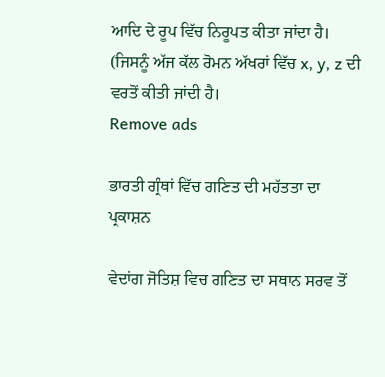ਆਦਿ ਦੇ ਰੂਪ ਵਿੱਚ ਨਿਰੂਪਤ ਕੀਤਾ ਜਾਂਦਾ ਹੈ। (ਜਿਸਨੂੰ ਅੱਜ ਕੱਲ ਰੋਮਨ ਅੱਖਰਾਂ ਵਿੱਚ x, y, z ਦੀ ਵਰਤੋਂ ਕੀਤੀ ਜਾਂਦੀ ਹੈ।
Remove ads

ਭਾਰਤੀ ਗ੍ਰੰਥਾਂ ਵਿੱਚ ਗਣਿਤ ਦੀ ਮਹੱਤਤਾ ਦਾ ਪ੍ਰਕਾਸ਼ਨ

ਵੇਦਾਂਗ ਜੋਤਿਸ਼ ਵਿਚ ਗਣਿਤ ਦਾ ਸਥਾਨ ਸਰਵ ਤੋਂ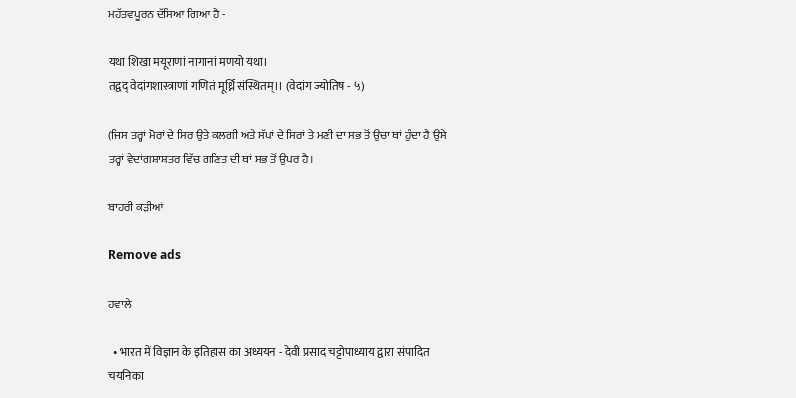ਮਹੱਤਵਪੂਰਨ ਦੱਸਿਆ ਗਿਆ ਹੈ -

यथा शिखा मयूराणां नागानां मणयो यथा।
तद्वद् वेदांगशास्त्राणां गणितं मूर्ध्नि संस्थितम्।। (वेदांग ज्योतिष - ५)

(ਜਿਸ ਤਰ੍ਹਾਂ ਮੋਰਾਂ ਦੇ ਸਿਰ ਉਤੇ ਕਲਗੀ ਅਤੇ ਸੱਪਾਂ ਦੇ ਸਿਰਾਂ ਤੇ ਮਣੀ ਦਾ ਸਭ ਤੋਂ ਉਚਾ ਥਾਂ ਹੁੰਦਾ ਹੈ ਉਸੇ ਤਰ੍ਹਾਂ ਵੇਦਾਂਗਸ਼ਾਸ਼ਤਰ ਵਿੱਚ ਗਣਿਤ ਦੀ ਥਾਂ ਸਭ ਤੋਂ ਉਪਰ ਹੈ।

ਬਾਹਰੀ ਕੜੀਆਂ

Remove ads

ਹਵਾਲੇ

  • भारत में विज्ञान के इतिहास का अध्ययन - देवी प्रसाद चट्टोपाध्याय द्वारा संपादित चयनिका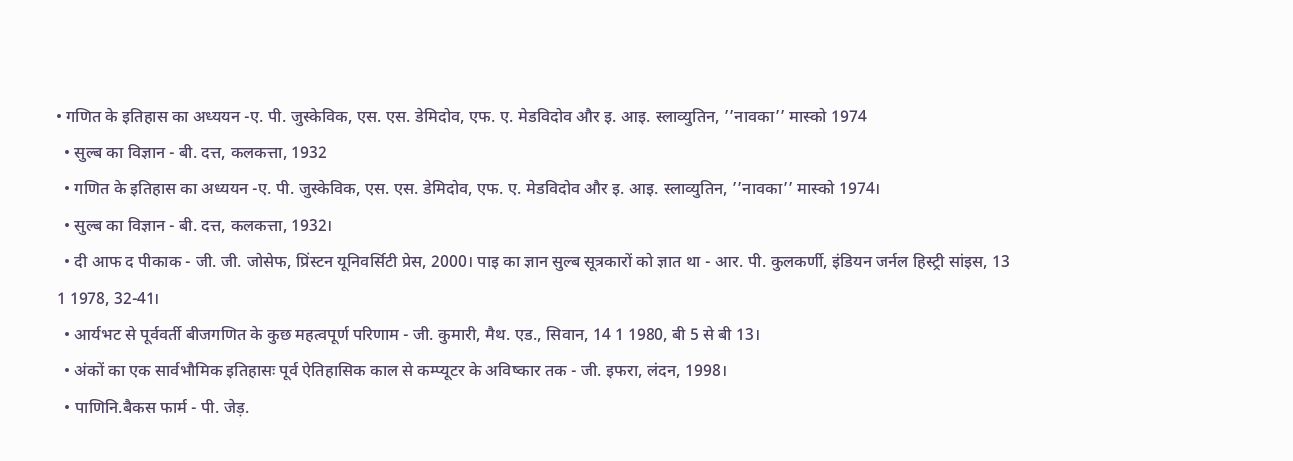• गणित के इतिहास का अध्ययन -ए. पी. जुस्केविक, एस. एस. डेमिदोव, एफ. ए. मेडविदोव और इ. आइ. स्लाव्युतिन, ’’नावका’’ मास्को 1974
  • सुल्ब का विज्ञान - बी. दत्त, कलकत्ता, 1932
  • गणित के इतिहास का अध्ययन -ए. पी. जुस्केविक, एस. एस. डेमिदोव, एफ. ए. मेडविदोव और इ. आइ. स्लाव्युतिन, ’’नावका’’ मास्को 1974।
  • सुल्ब का विज्ञान - बी. दत्त, कलकत्ता, 1932।
  • दी आफ द पीकाक - जी. जी. जोसेफ, प्रिंस्टन यूनिवर्सिटी प्रेस, 2000। पाइ का ज्ञान सुल्ब सूत्रकारों को ज्ञात था - आर. पी. कुलकर्णी, इंडियन जर्नल हिस्ट्री सांइस, 13 1 1978, 32-41।
  • आर्यभट से पूर्ववर्ती बीजगणित के कुछ महत्वपूर्ण परिणाम - जी. कुमारी, मैथ. एड., सिवान, 14 1 1980, बी 5 से बी 13।
  • अंकों का एक सार्वभौमिक इतिहासः पूर्व ऐतिहासिक काल से कम्प्यूटर के अविष्कार तक - जी. इफरा, लंदन, 1998।
  • पाणिनि.बैकस फार्म - पी. जेड़.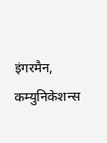इंगरमैन, कम्युनिकेशन्स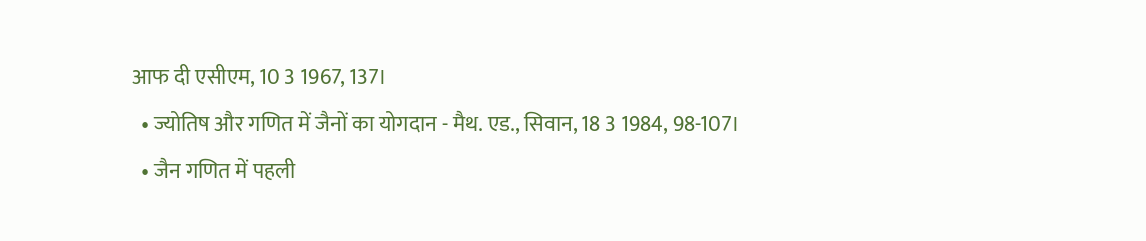आफ दी एसीएम, 10 3 1967, 137।
  • ज्योतिष और गणित में जैनों का योगदान - मैथ. एड., सिवान, 18 3 1984, 98-107।
  • जैन गणित में पहली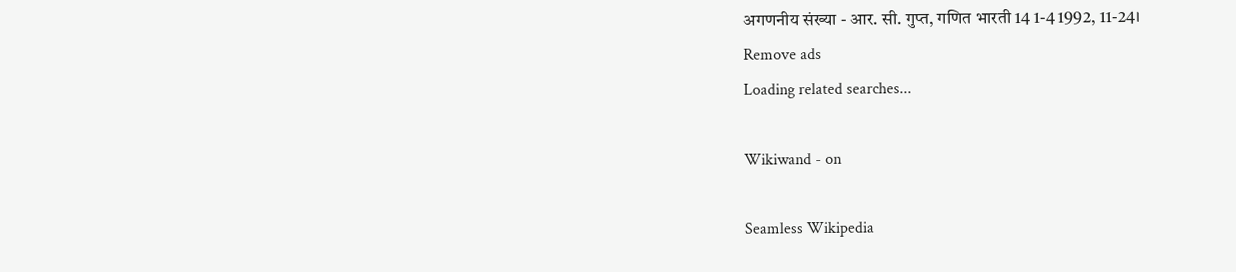अगणनीय संख्या - आर. सी. गुप्त, गणित भारती 14 1-4 1992, 11-24।
Remove ads
Loading related searches...

Wikiwand - on

Seamless Wikipedia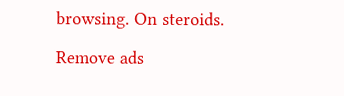browsing. On steroids.

Remove ads